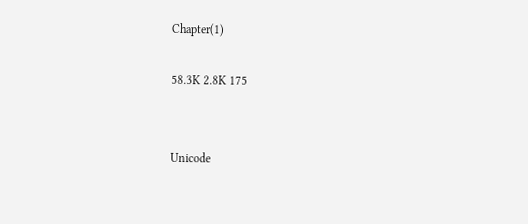Chapter(1)

58.3K 2.8K 175


Unicode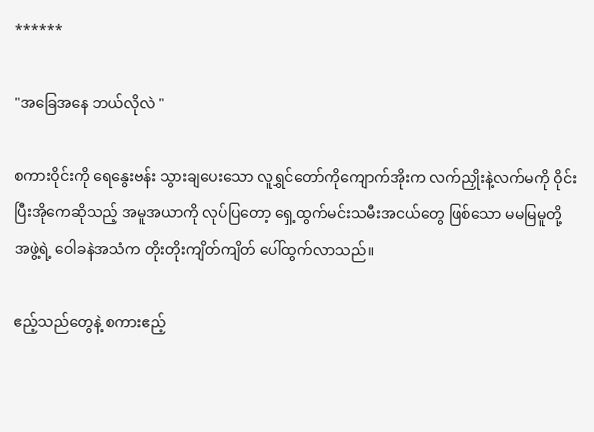******

"အခြေအနေ ဘယ်လိုလဲ "

စကားဝိုင်းကို ရေနွေးဗန်း သွားချပေးသော လူရွှင်တော်ကိုကျောက်အိုးက လက်ညှိုးနဲ့လက်မကို ဝိုင်းပြီးအိုကေဆိုသည့် အမူအယာကို လုပ်ပြတော့ ရှေ့ထွက်မင်းသမီးအငယ်တွေ ဖြစ်သော မမမြမူတို့ အဖွဲ့ရဲ့ ဝေါခနဲအသံက တိုးတိုးကျိတ်ကျိတ် ပေါ်ထွက်လာသည်။

ဧည့်သည်တွေနဲ့ စကားဧည့်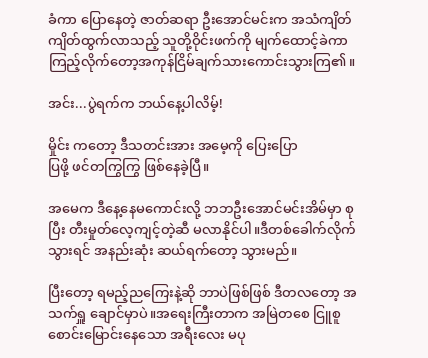ခံကာ ပြောနေတဲ့ ဇာတ်ဆရာ ဦးအောင်မင်းက အသံကျိတ်ကျိတ်ထွက်လာသည့် သူတို့ဝိုင်းဖက်ကို မျက်ထောင့်ခဲကာ ကြည့်လိုက်တော့အကုန်ငြိမ်ချက်သားကောင်းသွားကြ၏။

အင်း...ပွဲရက်က ဘယ်နေ့ပါလိမ့်!

မှိုင်း ကတော့ ဒီသတင်းအား အမေ့ကို ပြေးပြော
ပြဖို့ ဖင်တကြွကြွ ဖြစ်နေခဲ့ပြီ။

အမေက ဒီနေ့နေမကောင်းလို့ ဘဘဦးအောင်မင်းအိမ်မှာ စုပြီး တီးမှုတ်လေ့ကျင့်တဲ့ဆီ မလာနိုင်ပါ။ဒီတစ်ခေါက်လိုက်သွားရင် အနည်းဆုံး ဆယ်ရက်တော့ သွားမည်။

ပြီးတော့ ရမည့်ညကြေးနဲ့ဆို ဘာပဲဖြစ်ဖြစ် ဒီတလတော့ အသက်ရှူ ချောင်မှာပဲ။အရေးကြီးတာက အမြဲတစေ ငြူစူစောင်းမြောင်းနေသော အရီးလေး မပု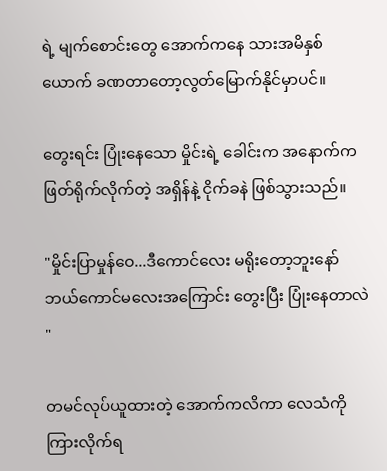ရဲ့ မျက်စောင်းတွေ အောက်ကနေ သားအမိနှစ်ယောက် ခဏတာတော့လွတ်မြောက်နိုင်မှာပင်။

တွေးရင်း ပြုံးနေသော မှိုင်းရဲ့ ခေါင်းက အနောက်က ဖြတ်ရိုက်လိုက်တဲ့ အရှိန်နဲ့ ငိုက်ခနဲ ဖြစ်သွားသည်။

"မှိုင်းပြာမှုန်ဝေ...ဒီကောင်လေး မရိုးတော့ဘူးနော်
ဘယ်ကောင်မလေးအကြောင်း တွေးပြီး ပြုံးနေတာလဲ "

တမင်လုပ်ယူထားတဲ့ အောက်ကလိကာ လေသံကို ကြားလိုက်ရ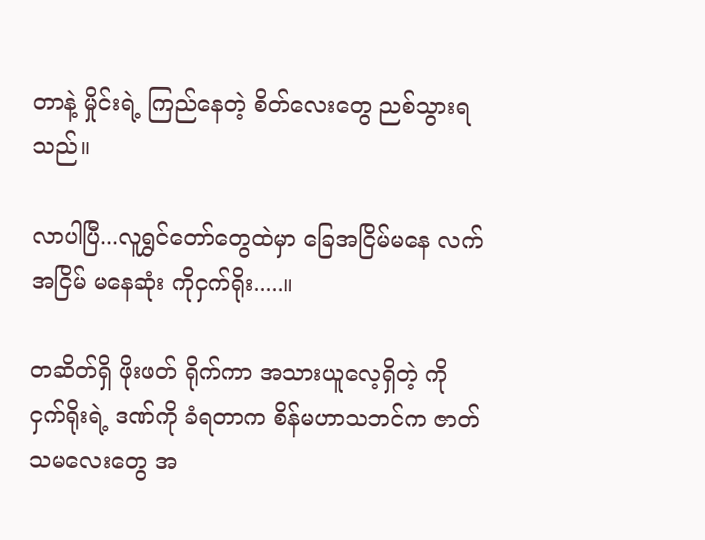တာနဲ့ မှိုင်းရဲ့ ကြည်နေတဲ့ စိတ်လေးတွေ ညစ်သွားရသည်။

လာပါပြီ...လူရွှင်တော်တွေထဲမှာ ခြေအငြိမ်မနေ လက်အငြိမ် မနေဆုံး ကိုငှက်ရိုး.....။

တဆိတ်ရှိ ဖိုးဖတ် ရိုက်ကာ အသားယူလေ့ရှိတဲ့ ကိုငှက်ရိုးရဲ့ ဒဏ်ကို ခံရတာက စိန်မဟာသဘင်က ဇာတ်သမလေးတွေ အ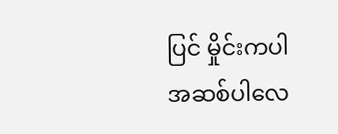ပြင် မှိုင်းကပါ အဆစ်ပါလေ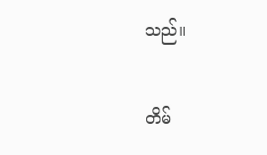သည်။

တိမ်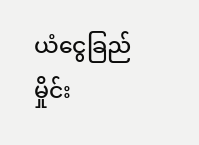ယံငွေခြည် မှိုင်း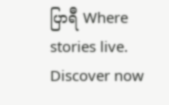ပြာရီ Where stories live. Discover now